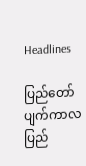Headlines

ပြည်တော်ပျက်ကာလ ပြည်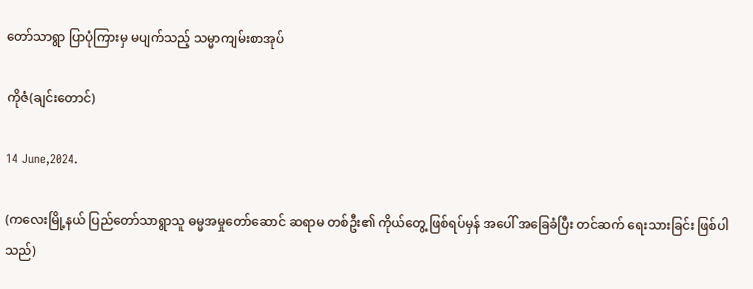တော်သာရွာ ပြာပုံကြားမှ မပျက်သည့် သမ္မာကျမ်းစာအုပ်

ကိုဇံ(ချင်းတောင်)

14 June,2024.

(ကလေးမြို့နယ် ပြည်တော်သာရွာသူ ဓမ္မအမှုတော်ဆောင် ဆရာမ တစ်ဦး၏ ကိုယ်တွေ့ ဖြစ်ရပ်မှန် အပေါ် အခြေခံပြီး တင်ဆက် ရေးသားခြင်း ဖြစ်ပါသည်)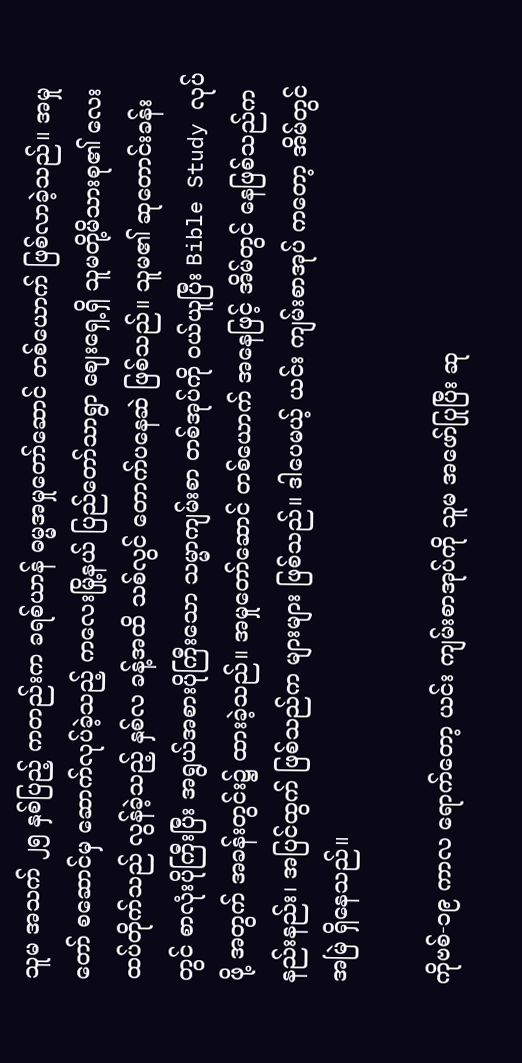သူမ အသက် ၂၅ နှစ်ပြည့် ကတည်းက ခရစ်ယာန် ဓမ္မအမှုတော်ဆောင် တစ်ယောက် ဖြစ်လာခဲ့သည်။ အမှုတော် စဆောင်မှ ဆောက်လုပ်ခဲ့သည့် ကလေးမြို့နယ် ပြည်တော်သာရွာ ဈေးရှေ့ရှိ သူမတို့မိသားစု၏ လေးထပ်တိုက်သည် လွန်ခဲ့သည့် နှစ်လ ခန့်အထိ သစ်လွင် တောက်ပနေဆဲ ဖြစ်သည်။ သူမ၏ ဆုတောင်းခန်းတွင် စာလုံးပိုကြီးပြီး အရွယ်အစားပိုကြီးသော သမ္မာကျမ်းစာ တစ်အုပ်ကို ဝယ်ယူပြီး Bible Study လုပ်ဖို့ အတွက် အခန်းတွင်း၌ ထားခဲ့သည်။ အမှုတော်ဆောင် တစ်ယောက် အနေဖြင့် အိမ်တွင် နေဖြစ်သည်က နည်းနည်း၊ အပြင်ထွက် ဖြစ်သည်က များများ ဖြစ်သည်။ ဒါပေမယ့် ယင်း ကျမ်းစာအုပ် ကတော့ အိမ်တွင် အမြဲ ရှိနေသည်။

ကိုဗစ်-၁၉ ကာလ ရောက်တော့ ယင်း ကျမ်းစာအုပ်ကို သူမ အဖော်ပြုပြီး ဆု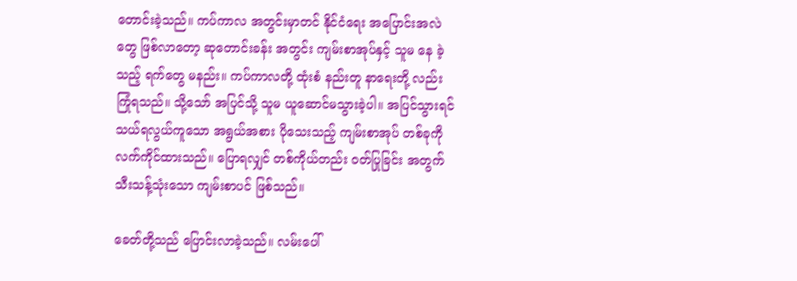တောင်းခဲ့သည်။ ကပ်ကာလ အတွင်းမှာတင် နိုင်ငံရေး အပြောင်းအလဲတွေ ဖြစ်လာတော့ ဆုတောင်းခန်း အတွင်း ကျမ်းစာအုပ်နှင့် သူမ နေ ခဲ့သည့် ရက်တွေ မနည်း။ ကပ်ကာလတို့ ထုံးစံ နည်းတူ နာရေးတို့ လည်း ကြုံရသည်။ သို့သော် အပြင်သို့ သူမ ယူဆောင်မသွားခဲ့ပါ။ အပြင်သွားရင် သယ်ရလွယ်ကူသော အရွယ်အစား ပိုသေးသည့် ကျမ်းစာအုပ် တစ်ခုကို လက်ကိုင်ထားသည်။ ပြောရလျှင် တစ်ကိုယ်တည်း ဝတ်ပြုခြင်း အတွက် သီးသန့်သုံးသော ကျမ်းစာပင် ဖြစ်သည်။

ခေတ်တို့သည် ပြောင်းလာခဲ့သည်။ လမ်းပေါ်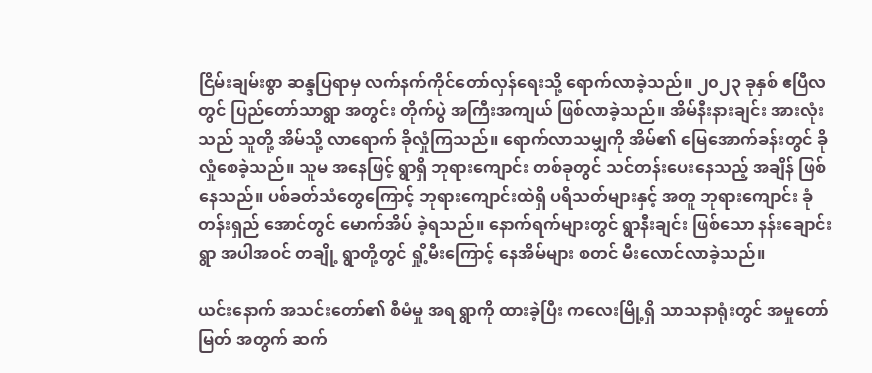ငြိမ်းချမ်းစွာ ဆန္ဒပြရာမှ လက်နက်ကိုင်တော်လှန်ရေးသို့ ရောက်လာခဲ့သည်။ ၂၀၂၃ ခုနှစ် ဧပြီလတွင် ပြည်တော်သာရွာ အတွင်း တိုက်ပွဲ အကြီးအကျယ် ဖြစ်လာခဲ့သည်။ အိမ်နီးနားချင်း အားလုံးသည် သူတို့ အိမ်သို့ လာရောက် ခိုလှုံကြသည်။ ရောက်လာသမျှကို အိမ်၏ မြေအောက်ခန်းတွင် ခိုလှုံစေခဲ့သည်။ သူမ အနေဖြင့် ရွာရှိ ဘုရားကျောင်း တစ်ခုတွင် သင်တန်းပေးနေသည့် အချိန် ဖြစ်နေသည်။ ပစ်ခတ်သံတွေကြောင့် ဘုရားကျောင်းထဲရှိ ပရိသတ်များနှင့် အတူ ဘုရားကျောင်း ခုံတန်းရှည် အောင်တွင် မောက်အိပ် ခဲ့ရသည်။ နောက်ရက်များတွင် ရွာနီးချင်း ဖြစ်သော နန်းချောင်းရွာ အပါအဝင် တချို့ ရွာတို့တွင် ရှို့မီးကြောင့် နေအိမ်များ စတင် မီးလောင်လာခဲ့သည်။

ယင်းနောက် အသင်းတော်၏ စီမံမှု အရ ရွာကို ထားခဲ့ပြီး ကလေးမြို့ရှိ သာသနာရုံးတွင် အမှုတော်မြတ် အတွက် ဆက်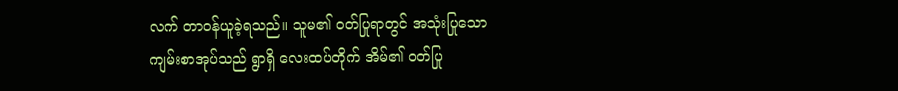လက် တာဝန်ယူခဲ့ရသည်။ သူမ၏ ဝတ်ပြုရာတွင် အသုံးပြုသော ကျမ်းစာအုပ်သည် ရွာရှိ လေးထပ်တိုက် အိမ်၏ ဝတ်ပြု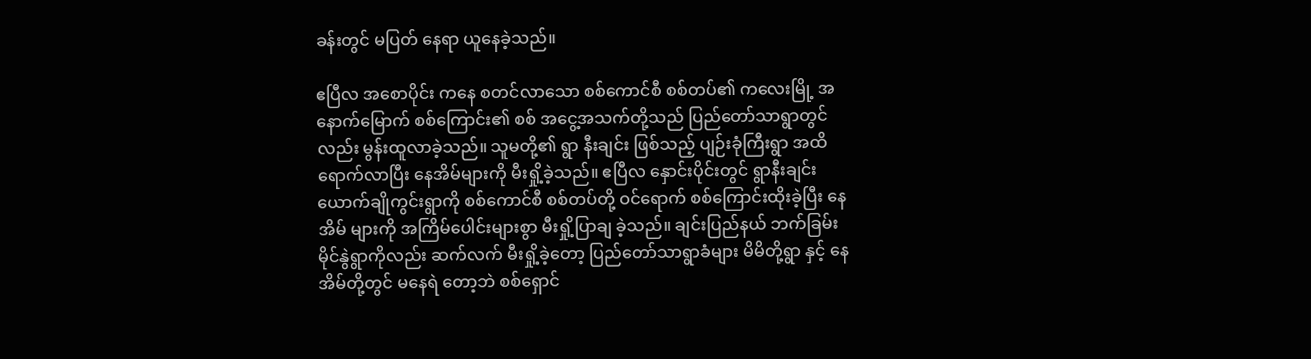ခန်းတွင် မပြတ် နေရာ ယူနေခဲ့သည်။

ဧပြီလ အစောပိုင်း က‌နေ စတင်လာသော စစ်ကောင်စီ စစ်တပ်၏ ကလေးမြို့ အနောက်မြောက် စစ်ကြောင်း၏ စစ် အငွေ့အသက်တို့သည် ပြည်တော်သာရွာတွင်လည်း မွန်းထူလာခဲ့သည်။ သူမတို့၏ ရွာ နီးချင်း ဖြစ်သည့် ပျဉ်းခုံကြီးရွာ အထိ‌ ရောက်လာပြီး နေအိမ်များကို မီးရှို့ခဲ့သည်။ ဧပြီလ နှောင်းပိုင်းတွင် ရွာနီးချင်း ယောက်ချိုကွင်းရွာကို စစ်ကောင်စီ စစ်တပ်တို့ ဝင်ရောက် စစ်ကြောင်းထိုးခဲ့ပြီး နေအိမ် များကို အကြိမ်ပေါင်းများစွာ မီးရှို့ပြာချ ခဲ့သည်။ ချင်းပြည်နယ် ဘက်ခြမ်း မိုင်နွဲရွာကိုလည်း ဆက်လက် မီးရှို့ခဲ့တော့ ပြည်တော်သာရွာခံများ မိမိတို့ရွာ နှင့် နေအိမ်တို့တွင် မနေရဲ တော့ဘဲ စစ်ရှောင်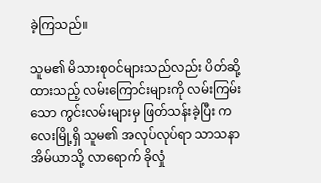ခဲ့ကြသည်။

သူမ၏ မိသားစုဝင်များသည်လည်း ပိတ်ဆို့ထားသည့် လမ်းကြောင်းများကို လမ်းကြမ်းသော ကွင်းလမ်းများမှ ဖြတ်သန်းခဲ့ပြီး ကလေးမြို့ရှိ သူမ၏ အလုပ်လုပ်ရာ သာသနာ အိမ်ယာသို့ လာရောက် ခိုလှုံ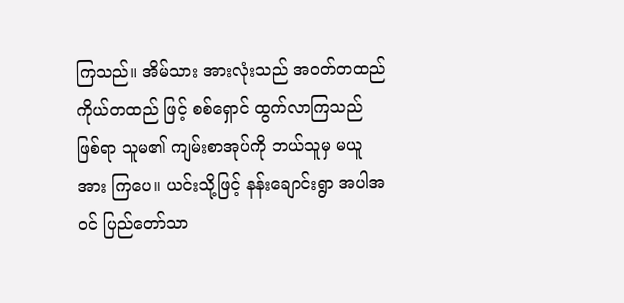ကြသည်။ အိမ်သား အားလုံးသည် အဝတ်တထည် ကိုယ်တထည် ဖြင့် စစ်ရှောင် ထွက်လာကြသည် ဖြစ်ရာ သူမ၏ ကျမ်းစာအုပ်ကို ဘယ်သူမှ မယူအား ကြပေ။ ယင်းသို့ဖြင့် နန်းချောင်းရွာ အပါအဝင် ပြည်တော်သာ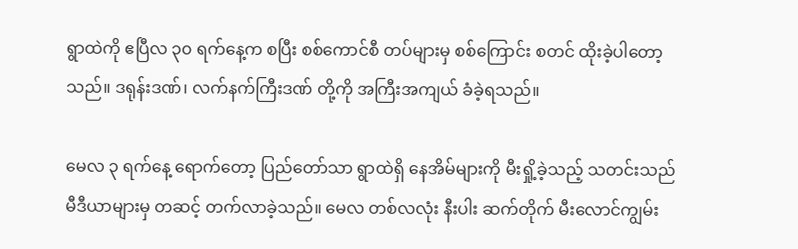ရွာထဲကို ဧပြီလ ၃၀ ရက်နေ့က စပြီး စစ်ကောင်စီ တပ်များမှ စစ်ကြောင်း စတင် ထိုးခဲ့ပါတော့သည်။ ဒရုန်းဒဏ်၊ လက်နက်ကြီးဒဏ် တို့ကို အကြီးအကျယ် ခံခဲ့ရသည်။

မေလ ၃ ရက်နေ့ ရောက်တော့ ပြည်တော်သာ ရွာထဲရှိ နေအိမ်များကို မီးရှို့ခဲ့သည့် သတင်းသည် မီဒီယာများမှ တဆင့် တက်လာခဲ့သည်။ မေလ တစ်လလုံး နီးပါး ဆက်တိုက် မီးလောင်ကျွမ်း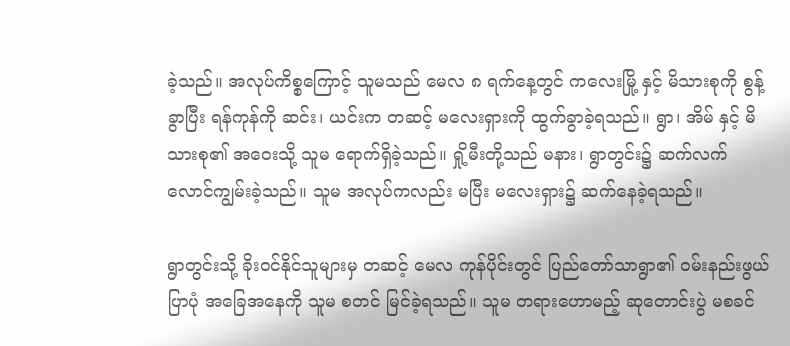ခဲ့သည်။ အလုပ်ကိစ္စကြောင့် သူမသည် မေလ ၈ ရက်နေ့တွင် ကလေးမြို့ နှင့် မိသားစုကို စွန့်ခွာပြီး ရန်ကုန်ကို ဆင်း၊ ယင်းက တဆင့် မလေးရှားကို ထွက်ခွာခဲ့ရသည်။ ရွာ၊ အိမ် နှင့် မိသားစု၏ အဝေးသို့ သူမ ရောက်ရှိခဲ့သည်။ ရှို့မီးတို့သည် မနား၊ ရွာတွင်း၌ ဆက်လက် လောင်ကျွမ်းခဲ့သည်။ သူမ အလုပ်ကလည်း မပြီး မလေးရှား၌ ဆက်နေခဲ့ရသည်။

ရွာတွင်းသို့ ခိုးဝင်နိုင်သူများမှ တဆင့် မေလ ကုန်ပိုင်းတွင် ပြည်တော်သာရွာ၏ ဝမ်းနည်းဖွယ် ပြာပုံ အခြေအနေကို သူမ စတင် မြင်ခဲ့ရသည်။ သူမ တရားဟောမည့် ဆုတောင်းပွဲ မစခင်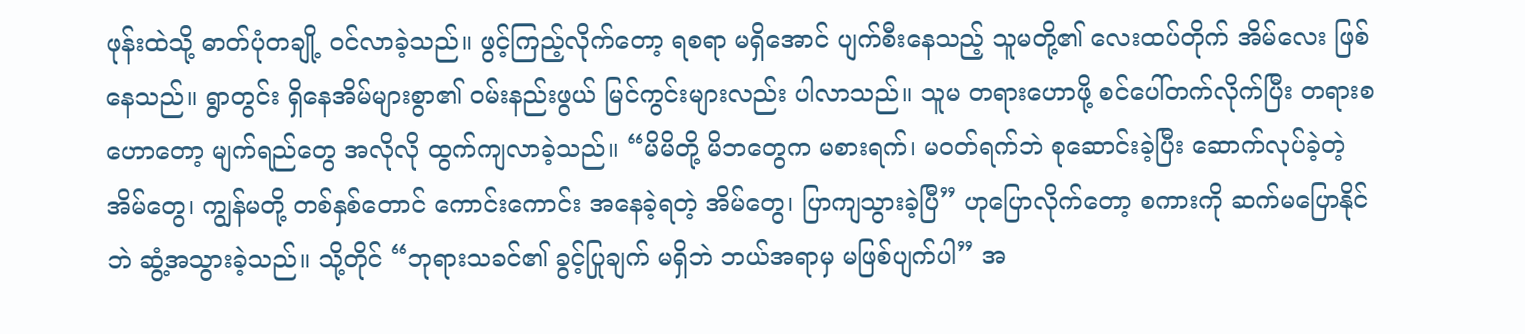ဖုန်းထဲသို့ ဓာတ်ပုံတချို့ ဝင်လာခဲ့သည်။ ဖွင့်ကြည့်လိုက်တော့ ရစရာ မရှိအောင် ပျက်စီးနေသည့် သူမတို့၏ လေးထပ်တိုက် အိမ်လေး ဖြစ်နေသည်။ ရွာတွင်း ရှိနေအိမ်များစွာ၏ ဝမ်းနည်းဖွယ် မြင်ကွင်းများလည်း ပါလာသည်။ သူမ တရားဟောဖို့ စင်ပေါ်တက်လိုက်ပြီး တရားစဟောတော့ မျက်ရည်တွေ အလိုလို ထွက်ကျလာခဲ့သည်။ “မိမိတို့ မိဘတွေက မစားရက်၊ မဝတ်ရက်ဘဲ စုဆောင်းခဲ့ပြီး ဆောက်လုပ်ခဲ့တဲ့ အိမ်တွေ၊ ကျွန်မတို့ တစ်နှစ်တောင် ကောင်းကောင်း အနေခဲ့ရတဲ့ အိမ်တွေ၊ ပြာကျသွားခဲ့ပြီ” ဟုပြောလိုက်တော့ စကားကို ဆက်မပြောနိုင်ဘဲ ဆွံ့အသွားခဲ့သည်။ သို့တိုင် “ဘုရားသခင်၏ ခွင့်ပြုချက် မရှိဘဲ ဘယ်အရာမှ မဖြစ်ပျက်ပါ” အ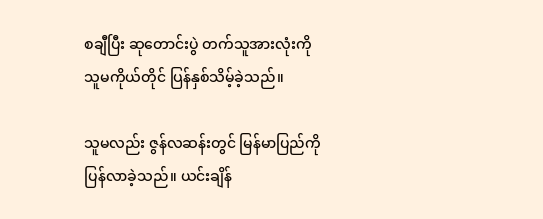စချီပြီး ဆုတောင်းပွဲ တက်သူအားလုံးကို သူမကိုယ်တိုင် ပြန်နှစ်သိမ့်ခဲ့သည်။

သူမလည်း ဇွန်လဆန်းတွင် မြန်မာပြည်ကို ပြန်လာခဲ့သည်။ ယင်းချိန်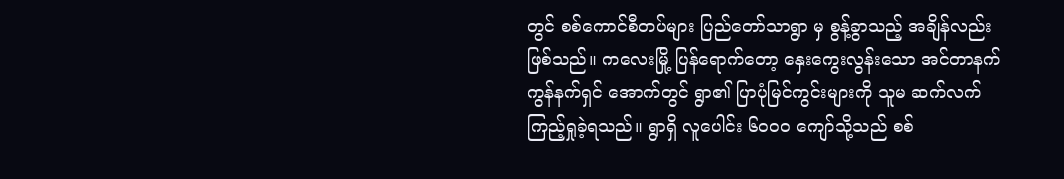တွင် စစ်ကောင်စီတပ်များ ပြည်တော်သာရွာ မှ စွန့်ခွာသည့် အချိန်လည်း ဖြစ်သည်။ ကလေးမြို့ ပြန်ရောက်တော့ နှေးကွေးလွန်းသော အင်တာနက် ကွန်နက်ရှင် အောက်တွင် ရွာ၏ ပြာပုံမြင်ကွင်းများကို သူမ ဆက်လက် ကြည့်ရှုခဲ့ရသည်။ ရွာရှိ လူပေါင်း ၆၀၀၀ ကျော်သို့သည် စစ်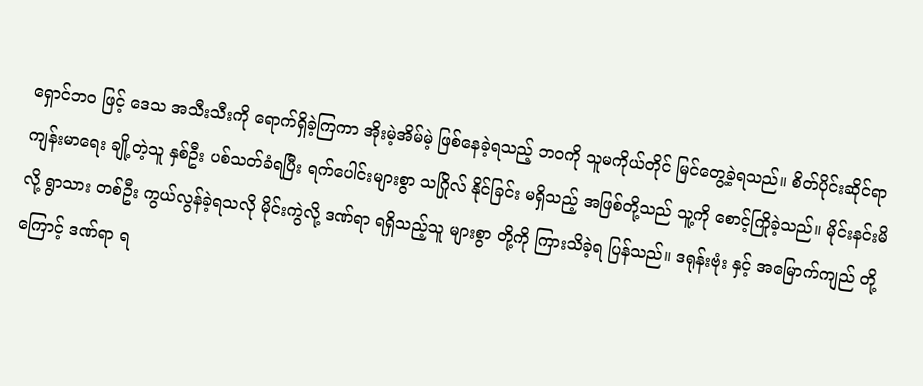ရှောင်ဘဝ ဖြင့် ဒေသ အသီးသီးကို ရောက်ရှိခဲ့ကြကာ အိုးမဲ့အိမ်မဲ့ ဖြစ်နေခဲ့ရသည့် ဘဝကို သူမကိုယ်တိုင် မြင်တွေ့ခဲ့ရသည်။ စိတ်ပိုင်းဆိုင်ရာ ကျန်းမာရေး ချို့တဲ့သူ နှစ်ဦး ပစ်သတ်ခံရပြီး ရက်ပေါင်းများစွာ သဂြိုလ် နိုင်ခြင်း မရှိသည့် အဖြစ်တို့သည် သူ့ကို စောင့်ကြိုခဲ့သည်။ မိုင်းနင်းမိ လို့ ရွာသား တစ်ဦး ကွယ်လွန်ခဲ့ရသလို မိုင်းကွဲလို့ ဒဏ်ရာ ရရှိသည့်သူ များစွာ တို့ကို ကြားသိခဲ့ရ ပြန်သည်။ ဒရုန်းဗုံး နှင့် အမြောက်ကျည် တို့ကြောင့် ဒဏ်ရာ ရ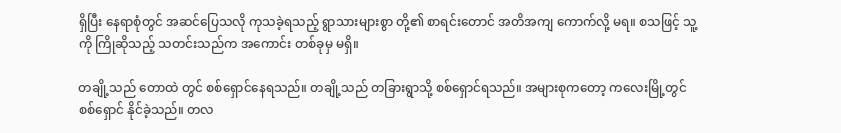ရှိပြီး နေရာစုံတွင် အဆင်ပြေသလို ကုသခဲ့ရသည့် ရွာသားများစွာ တို့၏ စာရင်းတောင် အတိအကျ ကောက်လို့ မရ။ စသဖြင့် သူ့ကို ကြိုဆိုသည့် သတင်းသည်က အကောင်း တစ်ခုမှ မရှိ။

တချို့သည် တောထဲ တွင် စစ်ရှောင်နေရသည်။ တချို့သည် တခြားရွာသို့ စစ်ရှောင်ရသည်။ အများစုကတော့ ကလေးမြို့တွင် စစ်ရှောင် နိုင်ခဲ့သည်။ တလ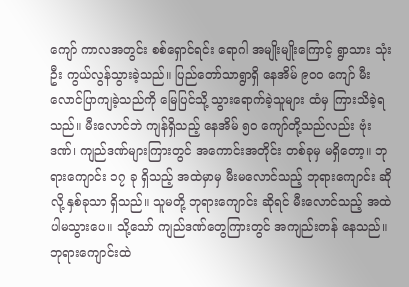ကျော် ကာလအတွင်း စစ်ရှောင်ရင်း ရောဂါ အမျိုးမျိုးကြောင့် ရွာသား သုံးဦး ကွယ်လွန်သွားခဲ့သည်။ ပြည်တော်သာရွာရှိ နေအိမ် ၉၀၀ ကျော် မီးလောင်ပြာကျခဲ့သည်ကို မြေပြင်သို့ သွားရောက်ခဲ့သူများ ထံမှ ကြားသိခဲ့ရသည်။ မီးလောင်ဘဲ ကျန်ရှိသည့် နေအိမ် ၅၀ ကျော်တို့သည်လည်း ဗုံးဒဏ်၊ ကျည်ဒဏ်များကြားတွင် အကောင်းအတိုင်း တစ်ခုမှ မရှိတော့။ ဘုရားကျောင်း ၁၇ ခု ရှိသည့် အထဲမှာမှ မီးမလောင်သည့် ဘုရားကျောင်း ဆိုလို့ နှစ်ခုသာ ရှိသည်။ သူမတို့ ဘုရားကျောင်း ဆိုရင် မီးလောင်သည့် အထဲ ပါမသွားပေ။ သို့သော် ကျည်ဒဏ်တွေကြားတွင် အကျည်းတန် နေသည်။ ဘုရားကျောင်းထဲ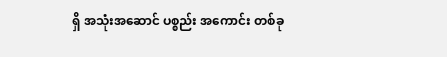ရှိ အသုံးအဆောင် ပစ္စည်း အကောင်း တစ်ခု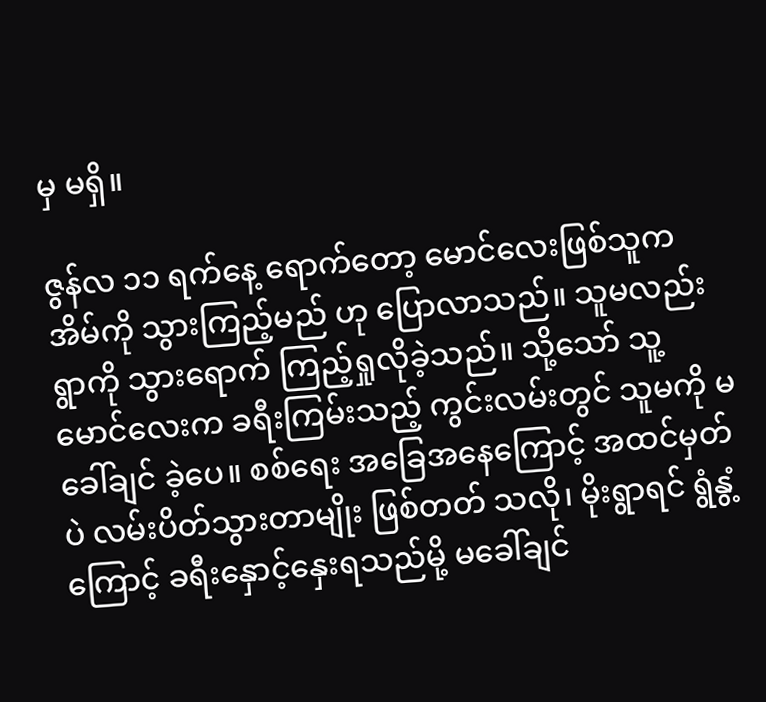မှ မရှိ။

ဇွန်လ ၁၁ ရက်နေ့ ရောက်တော့ မောင်လေးဖြစ်သူက အိမ်ကို သွားကြည့်မည် ဟု ပြောလာသည်။ သူမလည်း ရွာကို သွားရောက် ကြည့်ရှုလိုခဲ့သည်။ သို့သော် သူ့ မောင်လေးက ခရီးကြမ်းသည့် ကွင်းလမ်းတွင် သူမကို မခေါ်ချင် ခဲ့ပေ။ စစ်ရေး အခြေအနေကြောင့် အထင်မှတ်ပဲ လမ်းပိတ်သွားတာမျိုး ဖြစ်တတ် သလို၊ မိုးရွာရင် ရွံနွံ့ကြောင့် ခရီးနှောင့်နှေးရသည်မို့ မခေါ်ချင်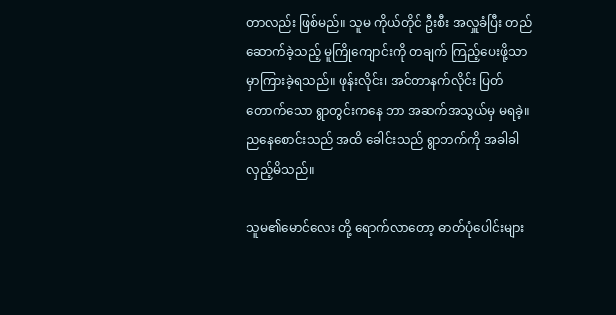တာလည်း ဖြစ်မည်။ သူမ ကိုယ်တိုင် ဦးစီး အလှူခံပြီး တည်ဆောက်ခဲ့သည့် မူကြိုကျောင်းကို တချက် ကြည့်ပေးဖို့သာ မှာကြားခဲ့ရသည်။ ဖုန်းလိုင်း၊ အင်တာနက်လိုင်း ပြတ်တောက်သော ရွာတွင်းကနေ ဘာ အဆက်အသွယ်မှ မရခဲ့။ ညနေစောင်းသည် အထိ ခေါင်းသည် ရွာဘက်ကို အခါခါ လှည့်မိသည်။

သူမ၏မောင်လေး တို့ ရောက်လာတော့ ဓာတ်ပုံပေါင်းများ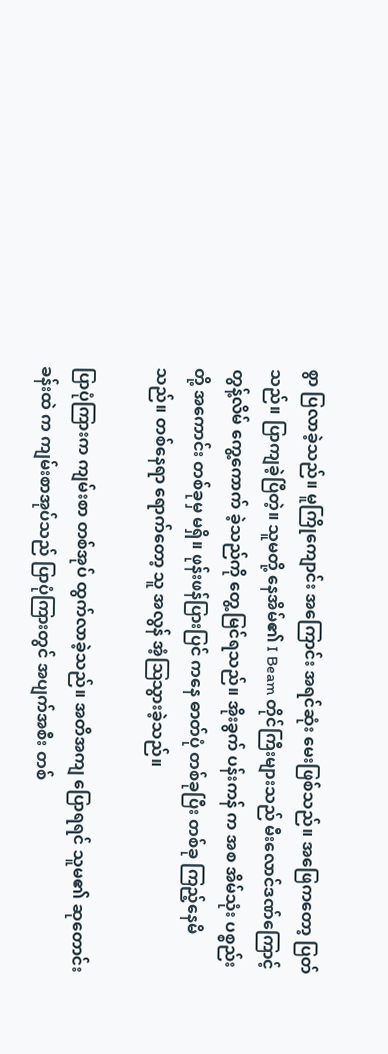စွာ ပြလာခဲ့သည်။ မူကြိုကျောင်း အကြောင်း အရင်ဆုံး မေးဖြစ်သည်။ အဖြေကတော့ ပြတ်သည်။ ပြာကျခဲ့ပြီတဲ့။ သူမတို့ နေအိမ်၏ I Beam တိုင်ကြီးများသည် မီးလောင်ဒဏ်ကြောင့် တွန့်လိမ် ကွေ့ကောက် ခဲ့သည်ကို တွေ့မြင်ရသည်။ အိုးခွက် ပန်းကန် က အစ အိမ်သုံး ပစ္စည်းတို့ အကောင်း တစ်ခုမှ မရှိ။ ဖုန်းဖန်ပြားပြင် ကနေ ဓာတ်ပုံ တစ်ခုပြီး တစ်ခု ကြည့်နေမိသည်။ တစ်နေရာ ရောက်တော့ သူ အလွန် အံ့ဩသွားခဲ့သည်။

ပြာပုံကြားက ကျမ်းစာ တစ်အုပ် ထွက်လာခဲ့သည်။ အတိအကျ ပြောရရင် သူမ၏ ဆုတောင်းခန်းထဲ က ကျမ်းစာအုပ်သည် ပြာပုံကြားတွင် အပျက်အစီး တစ်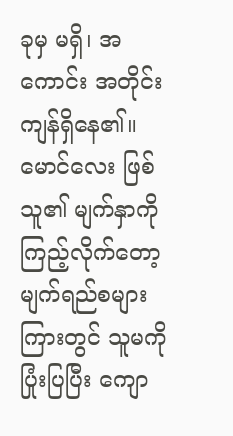ခုမှ မရှိ၊ အကောင်း အတိုင်း ကျန်ရှိနေ၏။ မောင်လေး ဖြစ်သူ၏ မျက်နှာကို ကြည့်လိုက်တော့ မျက်ရည်စများကြားတွင် သူမကို ပြုံးပြပြီး ကျော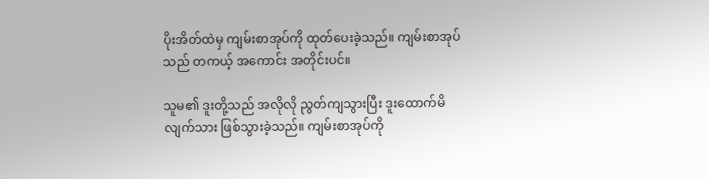ပိုးအိတ်ထဲမှ ကျမ်းစာအုပ်ကို ထုတ်ပေးခဲ့သည်။ ကျမ်းစာအုပ်သည် တကယ့် အကောင်း အတိုင်းပင်။

သူမ၏ ဒူးတို့သည် အလိုလို ညွတ်ကျသွားပြီး ဒူးထောက်မိ လျက်သား ဖြစ်သွားခဲ့သည်။ ကျမ်းစာအုပ်ကို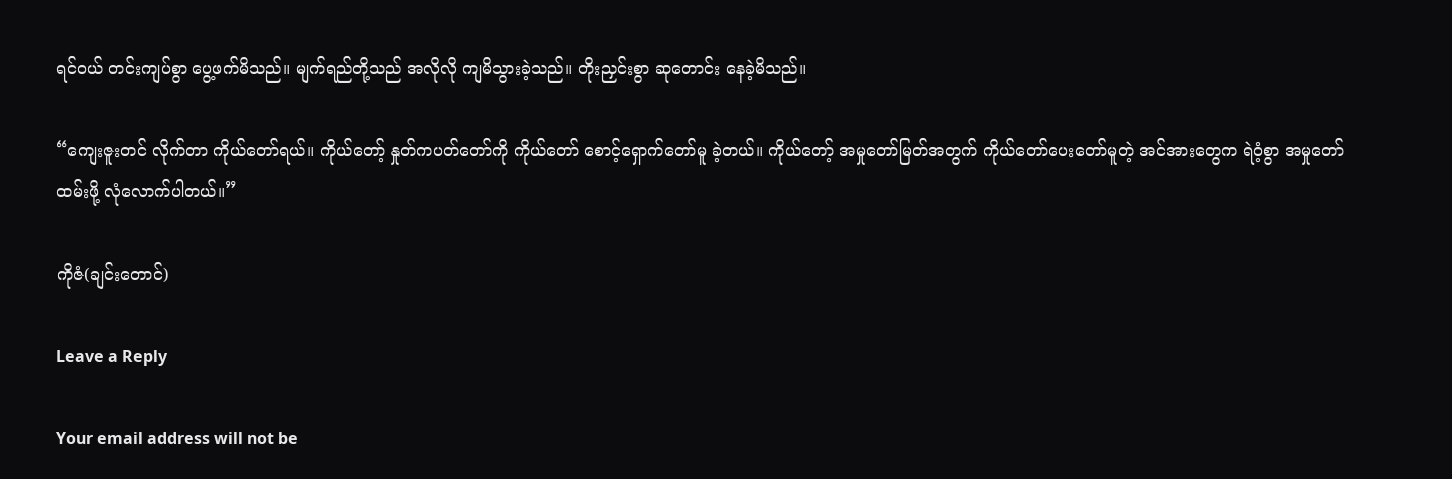ရင်ဝယ် တင်းကျပ်စွာ ပွေ့ဖက်မိသည်။ မျက်ရည်တို့သည် အလိုလို ကျမိသွားခဲ့သည်။ တိုးညှင်းစွာ ဆုတောင်း နေခဲ့မိသည်။

“ကျေးဇူးတင် လိုက်တာ ကိုယ်တော်ရယ်။ ကိုယ်တော့် နှုတ်ကပတ်တော်ကို ကိုယ်တော် စောင့်ရှောက်တော်မူ ခဲ့တယ်။ ကိုယ်တော့် အမှုတော်မြတ်အတွက် ကိုယ်တော်ပေးတော်မူတဲ့ အင်အားတွေက ရဲဝံ့စွာ အမှုတော်ထမ်းဖို့ လုံလောက်ပါတယ်။”

ကိုဇံ(ချင်းတောင်)

Leave a Reply

Your email address will not be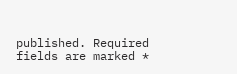published. Required fields are marked *